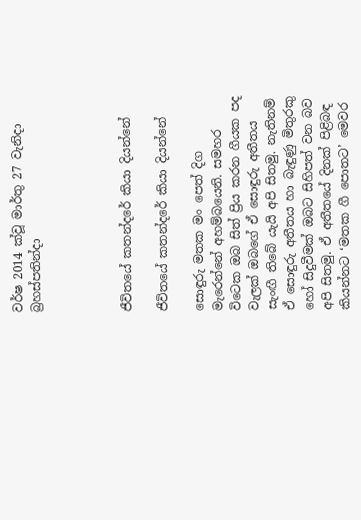වර්ෂ 2014 ක්වූ මාර්තු 27 වැනිදා බ්‍රහස්පතින්දා




ජීවිතයේ කතන්දරේ කියා දියන්නේ

ජීවිතයේ කතන්දරේ කියා දියන්නේ

සොඳුරු මතක මං පෙත් දිග මැරෙන්නේ අහම්බයෙනි. සමහර විටෙක ඔබ සිත් ප්‍රිය කරන ගීයක පද වැලක් ඔබගේ ඒ සොඳුරු අතීතය සැංඟී තිබේ යැයි අපි සිතමු. නැතිනම් ඒ සොඳුරු අතීතය හා බැඳුණු මිතුරකු හෝ සිදුවීමක් ඔබට සිහිපත් වන බව අපි සිතමු. ඒ අතීතයේ දිනක් පිළිබඳ කියන්නට ‘මතක ගී පොතට’ මෙවර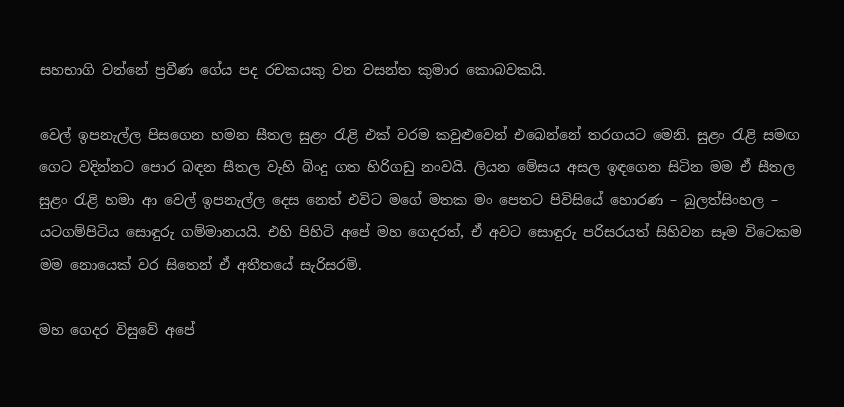සහභාගි වන්නේ ප්‍රවීණ ගේය පද රචකයකු වන වසන්ත කුමාර කොබවකයි.

වෙල් ඉපනැල්ල පිසගෙන හමන සීතල සුළං රැළි එක් වරම කවුළුවෙන් එබෙන්නේ තරගයට මෙනි. සුළං රැළි සමඟ ගෙට වදින්නට පොර බඳන සීතල වැහි බිංදු ගත හිරිගඩු නංවයි. ලියන මේසය අසල ඉඳගෙන සිටින මම ඒ සීතල සුළං රැළි හමා ආ වෙල් ඉපනැල්ල දෙස නෙත් එවිට මගේ මතක මං පෙතට පිවිසියේ හොරණ – බුලත්සිංහල – යටගම්පිටිය සොඳුරු ගම්මානයයි. එහි පිහිටි අපේ මහ ගෙදරත්, ඒ අවට සොඳුරු පරිසරයත් සිහිවන සෑම විටෙකම මම නොයෙක් වර සිතෙන් ඒ අතීතයේ සැරිසරමි.

මහ ගෙදර විසුවේ අපේ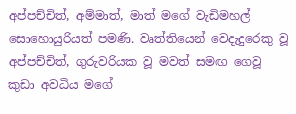අප්පච්චිත්, අම්මාත්, මාත් මගේ වැඩිමහල් සොහොයුරියත් පමණි. වෘත්තියෙන් වෙදැදුරෙකු වූ අප්පච්චිත්, ගුරුවරියක වූ මවත් සමඟ ගෙවූ කුඩා අවධිය මගේ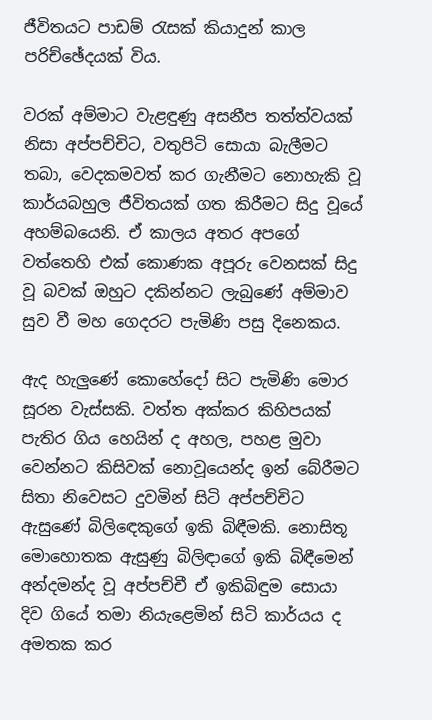ජීවිතයට පාඩම් රැසක් කියාදුන් කාල පරිච්ඡේදයක් විය.

වරක් අම්මාට වැළඳුණු අසනීප තත්ත්වයක් නිසා අප්පච්චිට, වතුපිටි සොයා බැලීමට තබා, වෙදකමවත් කර ගැනීමට නොහැකි වූ කාර්යබහුල ජීවිතයක් ගත කිරීමට සිදු වූයේ අහම්බයෙනි. ඒ කාලය අතර අපගේ වත්තෙහි එක් කොණක අපූරු වෙනසක් සිදු වූ බවක් ඔහුට දකින්නට ලැබුණේ අම්මාව සුව වී මහ ගෙදරට පැමිණි පසු දිනෙකය.

ඇද හැලුණේ කොහේදෝ සිට පැමිණි මොර සූරන වැස්සකි. වත්ත අක්කර කිහිපයක් පැතිර ගිය හෙයින් ද අහල, පහළ මුවා වෙන්නට කිසිවක් නොවූයෙන්ද ඉන් බේරීමට සිතා නිවෙසට දුවමින් සිටි අප්පච්චිට ඇසුණේ බිලිඳෙකුගේ ඉකි බිඳීමකි. නොසිතූ මොහොතක ඇසුණු බිලිඳාගේ ඉකි බිඳීමෙන් අන්දමන්ද වූ අප්පච්චී ඒ ඉකිබිඳුම සොයා දිව ගියේ තමා නියැළෙමින් සිටි කාර්යය ද අමතක කර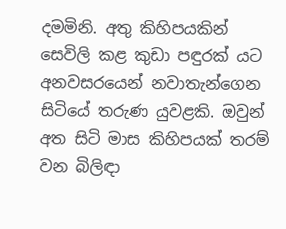දමමිනි. අතු කිහිපයකින් සෙවිලි කළ කුඩා පඳුරක් යට අනවසරයෙන් නවාතැන්ගෙන සිටියේ තරුණ යුවළකි. ඔවුන් අත සිටි මාස කිහිපයක් තරම් වන බිලිඳා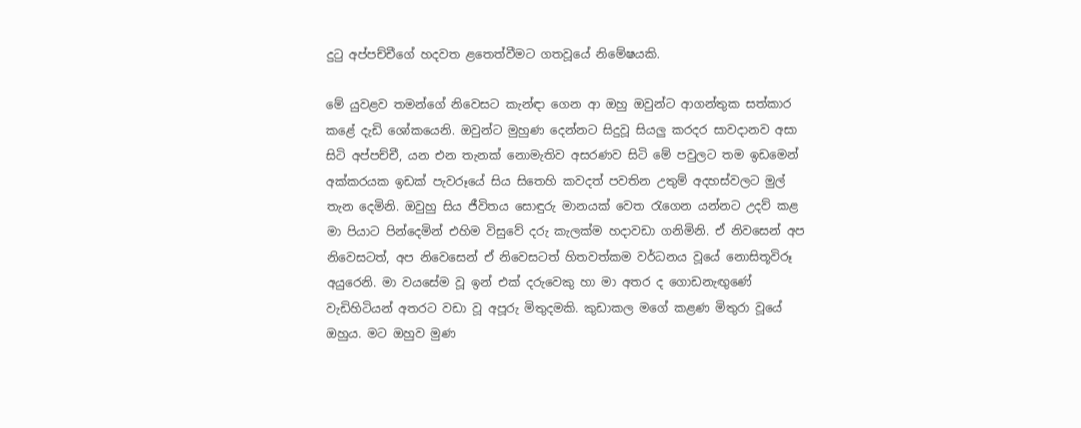දුටු අප්පච්චීගේ හදවත ළතෙත්වීමට ගතවූයේ නිමේෂයකි.

මේ යුවළව තමන්ගේ නිවෙසට කැන්ඳා ගෙන ආ ඔහු ඔවුන්ට ආගන්තුක සත්කාර කළේ දැඩි ශෝකයෙනි. ඔවුන්ට මුහුණ දෙන්නට සිදුවූ සියලු කරදර සාවදානව අසා සිටි අප්පච්චී, යන එන තැනක් නොමැතිව අසරණව සිටි මේ පවුලට තම ඉඩමෙන් අක්කරයක ඉඩක් පැවරූයේ සිය සිතෙහි කවදත් පවතින උතුම් අදහස්වලට මුල් තැන දෙමිනි. ඔවුහු සිය ජීවිතය සොඳුරු මානයක් වෙත රැගෙන යන්නට උදව් කළ මා පියාට පින්දෙමින් එහිම විසුවේ දරු කැලක්ම හදාවඩා ගනිමිනි. ඒ නිවසෙන් අප නිවෙසටත්, අප නිවෙසෙන් ඒ නිවෙසටත් හිතවත්කම වර්ධනය වූයේ නොසිතූවිරූ අයුරෙනි. මා වයසේම වූ ඉන් එක් දරුවෙකු හා මා අතර ද ගොඩනැඟුණේ වැඩිහිටියන් අතරට වඩා වූ අපූරු මිතුදමකි. කුඩාකල මගේ කළණ මිතුරා වූයේ ඔහුය. මට ඔහුව මුණ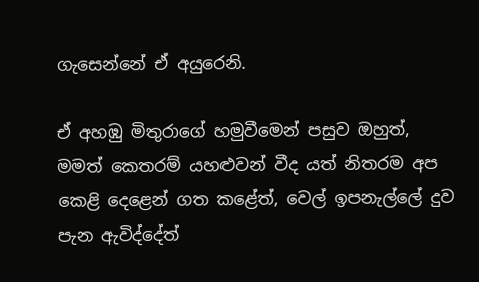ගැසෙන්නේ ඒ අයුරෙනි.

ඒ අහඹු මිතුරාගේ හමුවීමෙන් පසුව ඔහුත්, මමත් කෙතරම් යහළුවන් වීද යත් නිතරම අප කෙළි දෙළෙන් ගත කළේත්, වෙල් ඉපනැල්ලේ දුව පැන ඇවිද්දේත්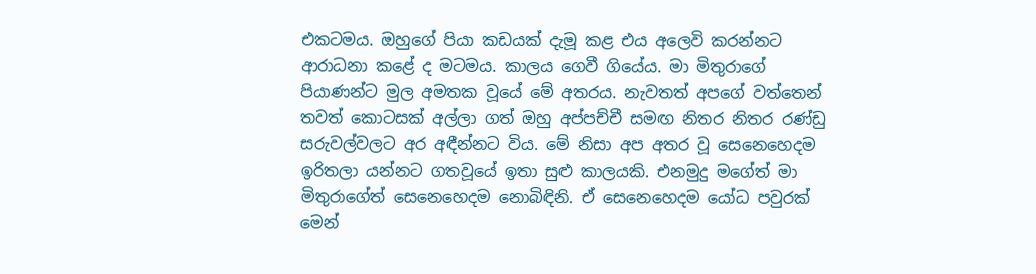එකටමය. ඔහුගේ පියා කඩයක් දැමූ කළ එය අලෙවි කරන්නට ආරාධනා කළේ ද මටමය. කාලය ගෙවී ගියේය. මා මිතුරාගේ පියාණන්ට මුල අමතක වූයේ මේ අතරය. නැවතත් අපගේ වත්තෙන් තවත් කොටසක් අල්ලා ගත් ඔහු අප්පච්චී සමඟ නිතර නිතර රණ්ඩු සරුවල්වලට අර අඳීන්නට විය. මේ නිසා අප අතර වූ සෙනෙහෙදම ඉරිතලා යන්නට ගතවූයේ ඉතා සුළු කාලයකි. එනමුදු මගේත් මා මිතුරාගේත් සෙනෙහෙදම නොබිඳිනි. ඒ සෙනෙහෙදම යෝධ පවුරක් මෙන්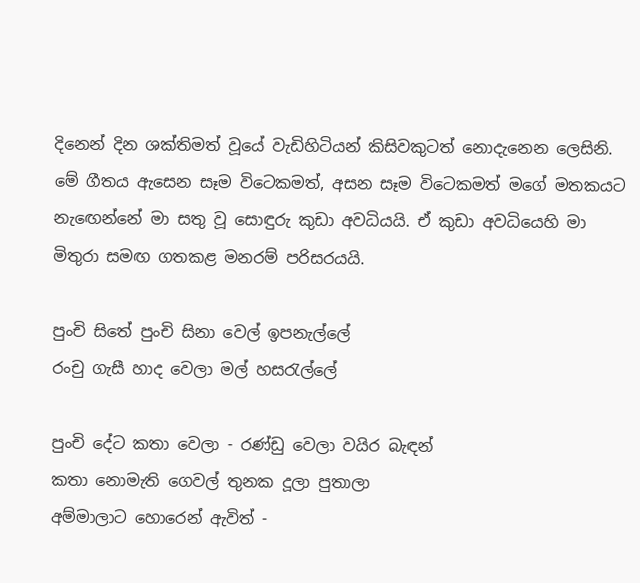දිනෙන් දින ශක්තිමත් වූයේ වැඩිහිටියන් කිසිවකුටත් නොදැනෙන ලෙසිනි. මේ ගීතය ඇසෙන සෑම විටෙකමත්, අසන සෑම විටෙකමත් මගේ මතකයට නැඟෙන්නේ මා සතු වූ සොඳුරු කුඩා අවධියයි. ඒ කුඩා අවධියෙහි මා මිතුරා සමඟ ගතකළ මනරම් පරිසරයයි.

පුංචි සිතේ පුංචි සිනා වෙල් ඉපනැල්ලේ
රංචු ගැසී හාද වෙලා මල් හසරැල්ලේ

පුංචි දේට කතා වෙලා - රණ්ඩු වෙලා වයිර බැඳන්
කතා නොමැති ගෙවල් තුනක දූලා පුතාලා
අම්මාලාට හොරෙන් ඇවිත් -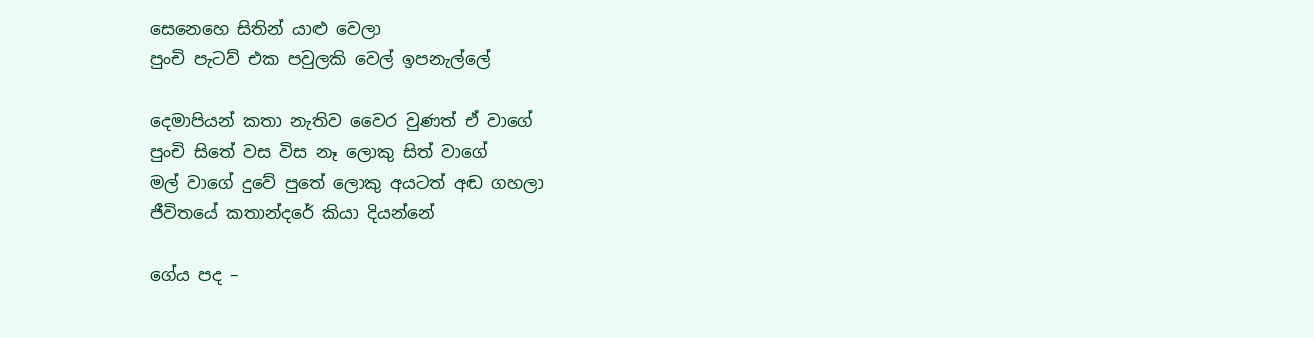සෙනෙහෙ සිතින් යාළු වෙලා
පුංචි පැටව් එක පවුලකි වෙල් ඉපනැල්ලේ

දෙමාපියන් කතා නැතිව වෛර වුණත් ඒ වාගේ
පුංචි සිතේ වස විස නෑ ලොකු සිත් වාගේ
මල් වාගේ දුවේ පුතේ ලොකු අයටත් අඬ ගහලා
ජීවිතයේ කතාන්දරේ කියා දියන්නේ

ගේය පද –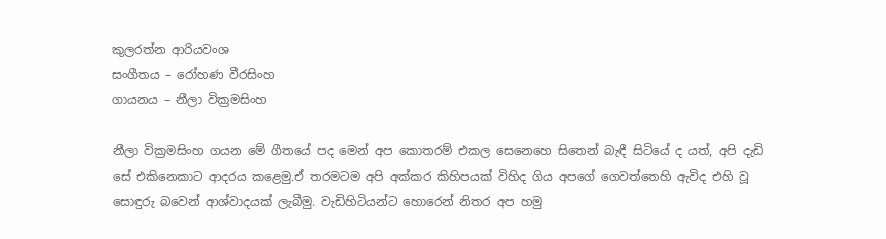කුලරත්න ආරියවංශ
සංගීතය – රෝහණ වීරසිංහ
ගායනය – නීලා වික්‍රමසිංහ

නීලා වික්‍රමසිංහ ගයන මේ ගීතයේ පද මෙන් අප කොතරම් එකල සෙනෙහෙ සිතෙන් බැඳී සිටියේ ද යත්, අපි දැඩි සේ එකිනෙකාට ආදරය කළෙමු.ඒ තරමටම අපි අක්කර කිහිපයක් විහිද ගිය අපගේ ගෙවත්තෙහි ඇවිද එහි වූ සොඳුරු බවෙන් ආශ්වාදයක් ලැබීමු. වැඩිහිටියන්ට හොරෙන් නිතර අප හමු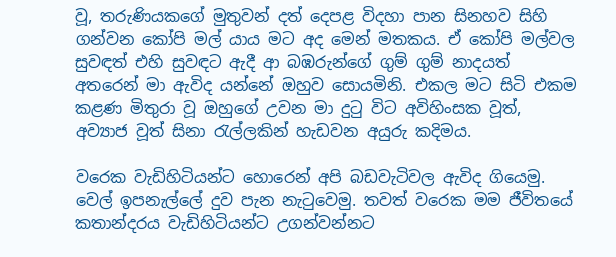වූ, තරුණියකගේ මුතුවන් දත් දෙපළ විදහා පාන සිනහව සිහි ගන්වන කෝපි මල් යාය මට අද මෙන් මතකය. ඒ කෝපි මල්වල සුවඳත් එහි සුවඳට ඇදී ආ බඹරුන්ගේ ගුම් ගුම් නාදයත් අතරෙන් මා ඇවිද යන්නේ ඔහුව සොයමිනි. එකල මට සිටි එකම කළණ මිතුරා වූ ඔහුගේ උවන මා දුටු විට අවිහිංසක වූත්, අව්‍යාජ වූත් සිනා රැල්ලකින් හැඩවන අයුරු කදිමය.

වරෙක වැඩිහිටියන්ට හොරෙන් අපි බඩවැටිවල ඇවිද ගියෙමු. වෙල් ඉපනැල්ලේ දුව පැන නැටුවෙමු. තවත් වරෙක මම ජීවිතයේ කතාන්දරය වැඩිහිටියන්ට උගන්වන්නට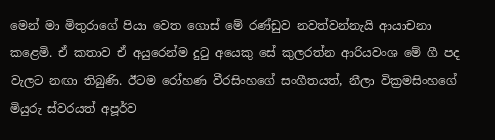මෙන් මා මිතුරාගේ පියා වෙත ගොස් මේ රණ්ඩුව නවත්වන්නැයි ආයාචනා කළෙමි. ඒ කතාව ඒ අයුරෙන්ම දුටු අයෙකු සේ කුලරත්න ආරියවංශ මේ ගී පද වැලට නඟා තිබුණි. ඊටම රෝහණ වීරසිංහගේ සංගීතයත්, නීලා වික්‍රමසිංහගේ මියුරු ස්වරයත් අපූර්ව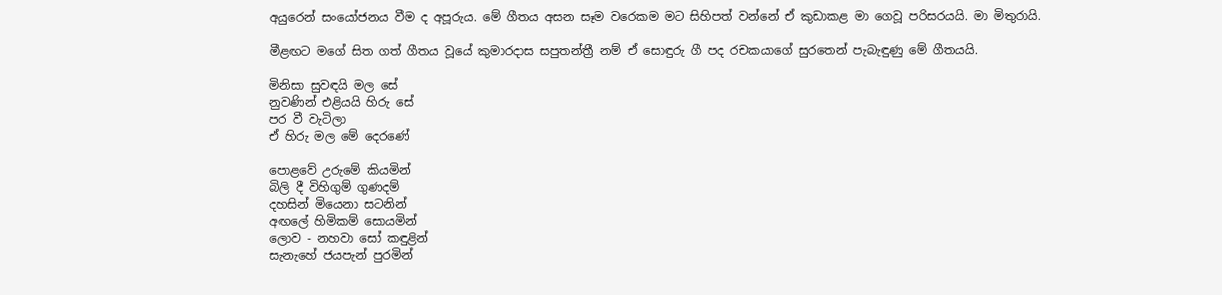අයුරෙන් සංයෝජනය වීම ද අපූරුය. මේ ගීතය අසන සෑම වරෙකම මට සිහිපත් වන්නේ ඒ කුඩාකළ මා ගෙවූ පරිසරයයි. මා මිතුරායි.

මීළඟට මගේ සිත ගත් ගීතය වූයේ කුමාරදාස සපුතන්ත්‍රී නම් ඒ සොඳුරු ගී පද රචකයාගේ සුරතෙන් පැබැඳුණු මේ ගීතයයි.

මිනිසා සුවඳයි මල සේ
නුවණින් එළියයි හිරු සේ
පර වී වැටිලා
ඒ හිරු මල මේ දෙරණේ

පොළවේ උරුමේ කියමින්
බිලි දී විහිගුම් ගුණදම්
දහසින් මියෙනා සටනින්
අඟලේ හිමිකම් සොයමින්
ලොව - නහවා සෝ කඳුළින්
සැනැහේ ජයපැන් පුරමින්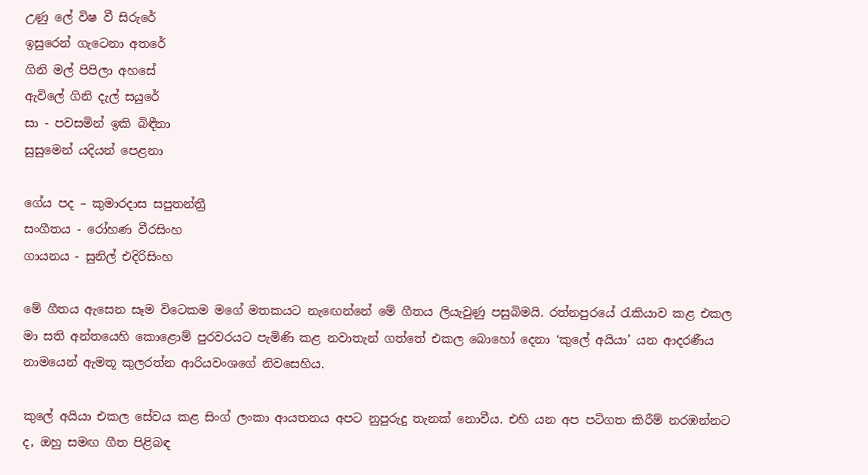උණු ලේ විෂ වී සිරුරේ
ඉසුරෙන් ගැටෙනා අතරේ
ගිනි මල් පිපිලා අහසේ
ඇවිලේ ගිනි දැල් සයුරේ
සා - පවසමින් ඉකි බිඳීනා
සුසුමෙන් යදියන් පෙළනා

ගේය පද – කුමාරදාස සපුතන්ත්‍රී
සංගීතය - රෝහණ වීරසිංහ
ගායනය - සුනිල් එදිරිසිංහ

මේ ගීතය ඇසෙන සෑම විටෙකම මගේ මතකයට නැඟෙන්නේ මේ ගීතය ලියැවුණු පසුබිමයි. රත්නපුරයේ රැකියාව කළ එකල මා සති අන්තයෙහි කොළොම් පුරවරයට පැමිණි කළ නවාතැන් ගත්තේ එකල බොහෝ දෙනා ‘කුලේ අයියා’ යන ආදරණීය නාමයෙන් ඇමතූ කුලරත්න ආරියවංශගේ නිවසෙහිය.

කුලේ අයියා එකල සේවය කළ සිංග් ලංකා ආයතනය අපට නුපුරුදු තැනක් නොවීය. එහි යන අප පටිගත කිරීම් නරඹන්නට ද, ඔහු සමඟ ගීත පිළිබඳ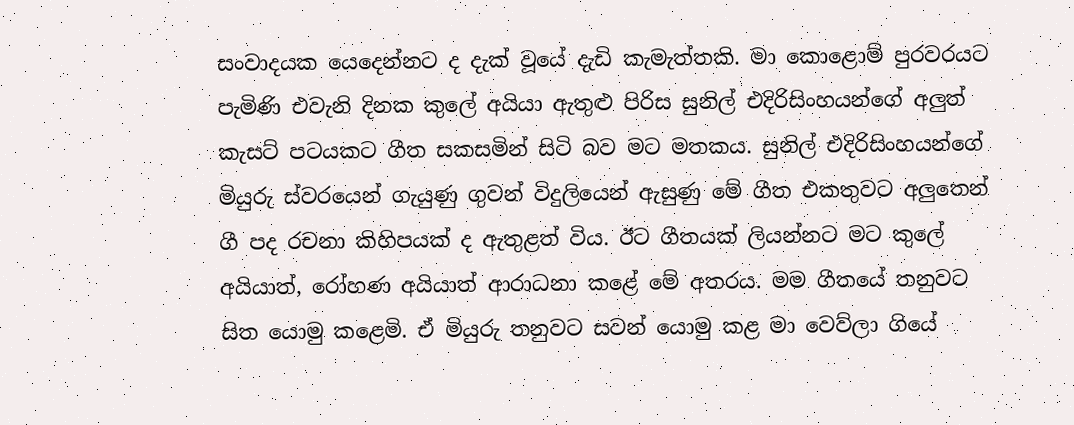සංවාදයක යෙදෙන්නට ද දැක් වූයේ දැඩි කැමැත්තකි. මා කොළොම් පුරවරයට පැමිණි එවැනි දිනක කුලේ අයියා ඇතුළු පිරිස සුනිල් එදිරිසිංහයන්ගේ අලුත් කැසට් පටයකට ගීත සකසමින් සිටි බව මට මතකය. සුනිල් එදිරිසිංහයන්ගේ මියුරු ස්වරයෙන් ගැයුණු ගුවන් විදුලියෙන් ඇසුණු මේ ගීත එකතුවට අලුතෙන් ගී පද රචනා කිහිපයක් ද ඇතුළත් විය. ඊට ගීතයක් ලියන්නට මට කුලේ අයියාත්, රෝහණ අයියාත් ආරාධනා කළේ මේ අතරය. මම ගීතයේ තනුවට සිත යොමු කළෙමි. ඒ මියුරු තනුවට සවන් යොමු කළ මා වෙව්ලා ගියේ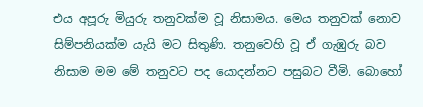එය අපූරු මියුරු තනුවක්ම වූ නිසාමය. මෙය තනුවක් නොව සිම්පනියක්ම යැයි මට සිතුණි. තනුවෙහි වූ ඒ ගැඹුරු බව නිසාම මම මේ තනුවට පද යොදන්නට පසුබට වීමි. බොහෝ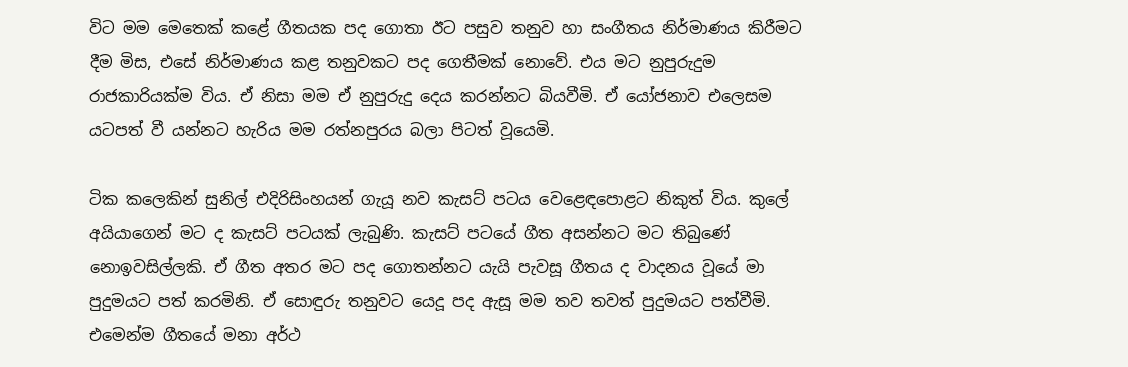විට මම මෙතෙක් කළේ ගීතයක පද ගොතා ඊට පසුව තනුව හා සංගීතය නිර්මාණය කිරීමට දීම මිස, එසේ නිර්මාණය කළ තනුවකට පද ගෙතීමක් නොවේ. එය මට නුපුරුදුම රාජකාරියක්ම විය. ඒ නිසා මම ඒ නුපුරුදු දෙය කරන්නට බියවීමි. ඒ යෝජනාව එලෙසම යටපත් වී යන්නට හැරිය මම රත්නපුරය බලා පිටත් වූයෙමි.

ටික කලෙකින් සුනිල් එදිරිසිංහයන් ගැයූ නව කැසට් පටය වෙළෙඳපොළට නිකුත් විය. කුලේ අයියාගෙන් මට ද කැසට් පටයක් ලැබුණි. කැසට් පටයේ ගීත අසන්නට මට තිබුණේ නොඉවසිල්ලකි. ඒ ගීත අතර මට පද ගොතන්නට යැයි පැවසූ ගීතය ද වාදනය වූයේ මා පුදුමයට පත් කරමිනි. ඒ සොඳුරු තනුවට යෙදූ පද ඇසූ මම තව තවත් පුදුමයට පත්වීමි. එමෙන්ම ගීතයේ මනා අර්ථ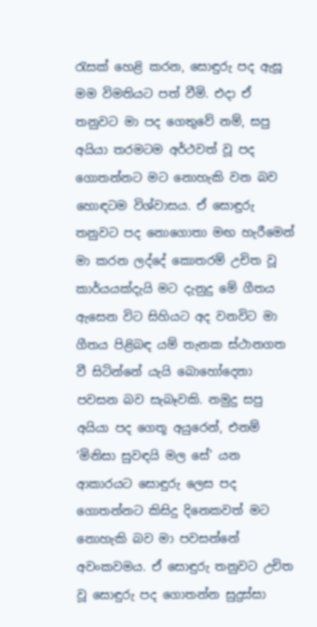රැසක් හෙළි කරන, සොඳුරු පද ඇසූ මම විමතියට පත් වීමි. එදා ඒ තනුවට මා පද ගෙතුවේ නම්, සපු අයියා තරමටම අර්ථවත් වූ පද ගොතන්නට මට නොහැකි වන බව හොඳටම විශ්වාසය. ඒ සොඳුරු තනුවට පද නොගොතා මඟ හැරීමෙන් මා කරන ලද්දේ කොතරම් උචිත වූ කාර්යයක්දැයි මට දැනුදු මේ ගීතය ඇසෙන විට සිහියට අද වනවිට මා ගීතය පිළිබඳ යම් තැනක ස්ථානගත වී සිටින්නේ යැයි බොහෝදෙනා පවසන බව සැබෑවකි. නමුදු සපු අයියා පද ගෙතූ අයුරෙන්, එනම් ‘මිනිසා සුවඳයි මල සේ’ යන ආකාරයට සොඳුරු ලෙස පද ගොතන්නට කිසිදු දිනෙකවත් මට නොහැකි බව මා පවසන්නේ අවංකවමය. ඒ සොඳුරු තනුවට උචිත වූ සොඳුරු පද ගොතන්න සුදුස්සා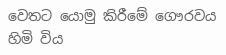වෙතට යොමු කිරීමේ ගෞරවය හිමි විය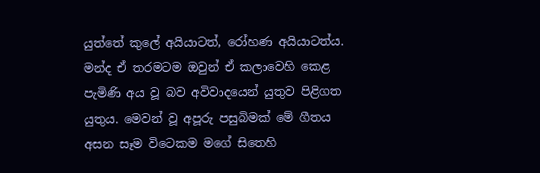යුත්තේ කුලේ අයියාටත්, රෝහණ අයියාටත්ය. මන්ද ඒ තරමටම ඔවුන් ඒ කලාවෙහි කෙළ පැමිණි අය වූ බව අවිවාදයෙන් යුතුව පිළිගත යුතුය. මෙවන් වූ අපූරු පසුබිමක් මේ ගීතය අසන සෑම විටෙකම මගේ සිතෙහි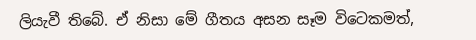ලියැවී තිබේ. ඒ නිසා මේ ගීතය අසන සෑම විටෙකමත්,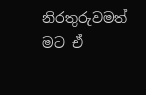නිරතුරුවමත් මට ඒ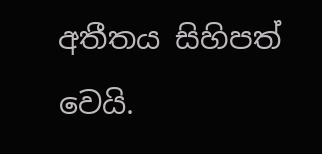අතීතය සිහිපත් වෙයි.